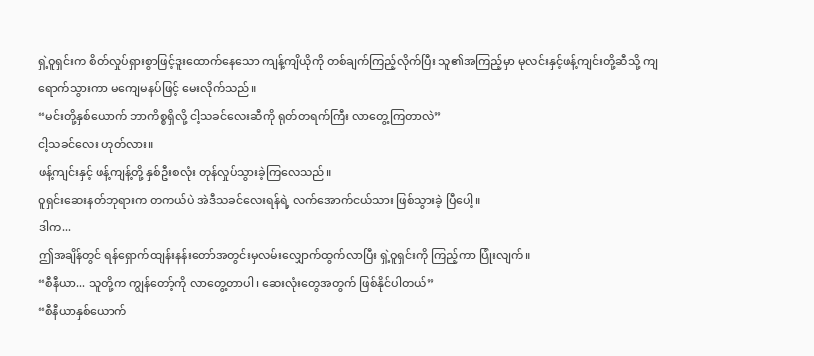ရှဲ့ဝူရှင်းက စိတ်လှုပ်ရှားစွာဖြင့်ဒူးထောက်နေသော ကျန့်ကျိယိုကို တစ်ချက်ကြည့်လိုက်ပြီး သူ၏အကြည့်မှာ မုလင်းနှင့်ဖန့်ကျင်းတို့ဆီသို့ ကျရောက်သွားကာ မကျေမနပ်ဖြင့် မေးလိုက်သည်။
“မင်းတို့နှစ်ယောက် ဘာကိစ္စရှိလို့ ငါ့သခင်လေးဆီကို ရုတ်တရက်ကြီး လာတွေ့ကြတာလဲ”
ငါ့သခင်လေး ဟုတ်လား။
ဖန့်ကျင်းနှင့် ဖန့်ကျန့်တို့ နှစ်ဦးစလုံး တုန်လှုပ်သွားခဲ့ကြလေသည်။
ဝူရှင်းဆေးနတ်ဘုရားက တကယ်ပဲ အဲဒီသခင်လေးရန်ရဲ့ လက်အောက်ငယ်သား ဖြစ်သွားခဲ့ ပြီပေါ့။
ဒါက...
ဤအချိန်တွင် ရန်ရှောက်ထျန်းနန်းတော်အတွင်းမှလမ်းလျှောက်ထွက်လာပြီး ရှဲ့ဝူရှင်းကို ကြည့်ကာ ပြုံးလျက်။
“စီနီယာ... သူတို့က ကျွန်တော့်ကို လာတွေ့တာပါ၊ ဆေးလုံးတွေအတွက် ဖြစ်နိုင်ပါတယ်”
“စီနီယာနှစ်ယောက်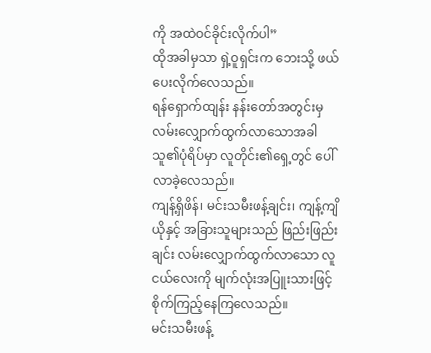ကို အထဲဝင်ခိုင်းလိုက်ပါ”
ထိုအခါမှသာ ရှဲ့ဝူရှင်းက ဘေးသို့ ဖယ်ပေးလိုက်လေသည်။
ရန်ရှောက်ထျန်း နန်းတော်အတွင်းမှလမ်းလျှောက်ထွက်လာသောအခါ သူ၏ပုံရိပ်မှာ လူတိုင်း၏ရှေ့တွင် ပေါ်လာခဲ့လေသည်။
ကျန့်ရှိဖိန်၊ မင်းသမီးဖန့်ချင်း၊ ကျန့်ကျိယိုနှင့် အခြားသူများသည် ဖြည်းဖြည်းချင်း လမ်းလျှောက်ထွက်လာသော လူငယ်လေးကို မျက်လုံးအပြူးသားဖြင့် စိုက်ကြည့်နေကြလေသည်။
မင်းသမီးဖန့်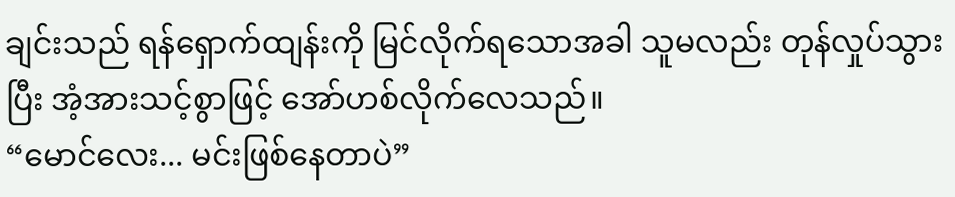ချင်းသည် ရန်ရှောက်ထျန်းကို မြင်လိုက်ရသောအခါ သူမလည်း တုန်လှုပ်သွားပြီး အံ့အားသင့်စွာဖြင့် အော်ဟစ်လိုက်လေသည်။
“မောင်လေး... မင်းဖြစ်နေတာပဲ”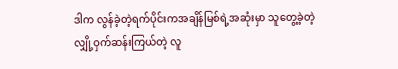ဒါက လွန်ခဲ့တဲ့ရက်ပိုင်းကအချိန်မြစ်ရဲ့အဆုံးမှာ သူတွေ့ခဲ့တဲ့ လျှို့ဝှက်ဆန်းကြယ်တဲ့ လူ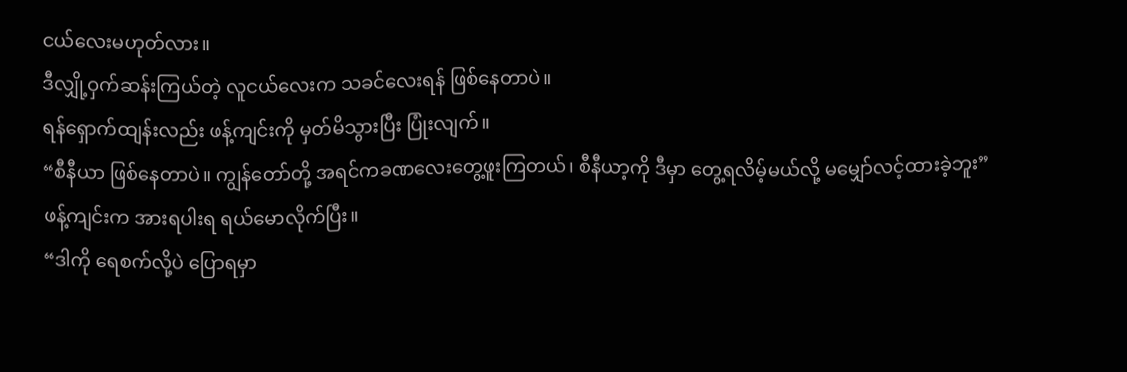ငယ်လေးမဟုတ်လား။
ဒီလျှို့ဝှက်ဆန်းကြယ်တဲ့ လူငယ်လေးက သခင်လေးရန် ဖြစ်နေတာပဲ။
ရန်ရှောက်ထျန်းလည်း ဖန့်ကျင်းကို မှတ်မိသွားပြီး ပြုံးလျက်။
“စီနီယာ ဖြစ်နေတာပဲ။ ကျွန်တော်တို့ အရင်ကခဏလေးတွေ့ဖူးကြတယ်၊ စီနီယာ့ကို ဒီမှာ တွေ့ရလိမ့်မယ်လို့ မမျှော်လင့်ထားခဲ့ဘူး”
ဖန့်ကျင်းက အားရပါးရ ရယ်မောလိုက်ပြီး။
“ဒါကို ရေစက်လို့ပဲ ပြောရမှာ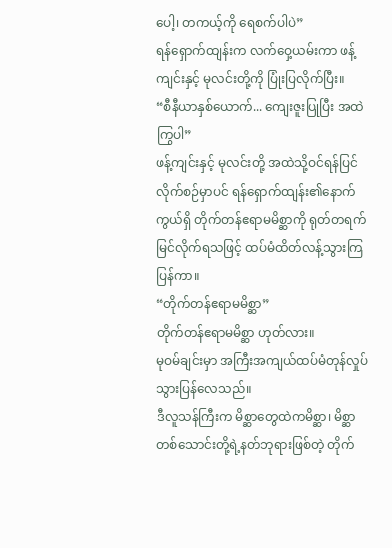ပေါ့၊ တကယ့်ကို ရေစက်ပါပဲ”
ရန်ရှောက်ထျန်းက လက်ဝှေ့ယမ်းကာ ဖန့်ကျင်းနှင့် မုလင်းတို့ကို ပြုံးပြလိုက်ပြီး။
“စီနီယာနှစ်ယောက်... ကျေးဇူးပြုပြီး အထဲကြွပါ”
ဖန့်ကျင်းနှင့် မုလင်းတို့ အထဲသို့ဝင်ရန်ပြင်လိုက်စဉ်မှာပင် ရန်ရှောက်ထျန်း၏နောက်ကွယ်ရှိ တိုက်တန်ဧရာမမိစ္ဆာကို ရုတ်တရက်မြင်လိုက်ရသဖြင့် ထပ်မံထိတ်လန့်သွားကြပြန်ကာ။
“တိုက်တန်ဧရာမမိစ္ဆာ”
တိုက်တန်ဧရာမမိစ္ဆာ ဟုတ်လား။
မုဝမ်ချင်းမှာ အကြီးအကျယ်ထပ်မံတုန်လှုပ်သွားပြန်လေသည်။
ဒီလူသန်ကြီးက မိစ္ဆာတွေထဲကမိစ္ဆာ၊ မိစ္ဆာတစ်သောင်းတို့ရဲ့နတ်ဘုရားဖြစ်တဲ့ တိုက်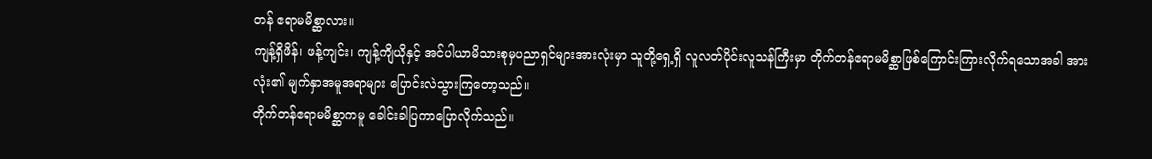တန် ဧရာမမိစ္ဆာလား။
ကျန့်ရှိဖိန်၊ ဖန့်ကျင်း၊ ကျန့်ကျိယိုနှင့် အင်ပါယာမိသားစုမှပညာရှင်များအားလုံးမှာ သူတို့ရှေ့ရှိ လူလတ်ပိုင်းလူသန်ကြီးမှာ တိုက်တန်ဧရာမမိစ္ဆာဖြစ်ကြောင်းကြားလိုက်ရသောအခါ အားလုံး၏ မျက်နှာအမူအရာများ ပြောင်းလဲသွားကြတော့သည်။
တိုက်တန်ဧရာမမိစ္ဆာကမူ ခေါင်းခါပြကာပြောလိုက်သည်။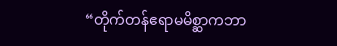“တိုက်တန်ဧရာမမိစ္ဆာကဘာ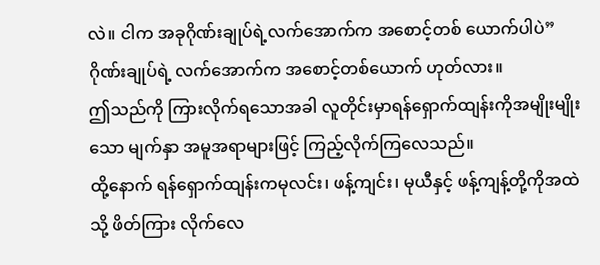လဲ။ ငါက အခုဂိုဏ်းချုပ်ရဲ့လက်အောက်က အစောင့်တစ် ယောက်ပါပဲ”
ဂိုဏ်းချုပ်ရဲ့ လက်အောက်က အစောင့်တစ်ယောက် ဟုတ်လား။
ဤသည်ကို ကြားလိုက်ရသောအခါ လူတိုင်းမှာရန်ရှောက်ထျန်းကိုအမျိုးမျိုးသော မျက်နှာ အမူအရာများဖြင့် ကြည့်လိုက်ကြလေသည်။
ထို့နောက် ရန်ရှောက်ထျန်းကမုလင်း၊ ဖန့်ကျင်း၊ မုယီနှင့် ဖန့်ကျန့်တို့ကိုအထဲသို့ ဖိတ်ကြား လိုက်လေ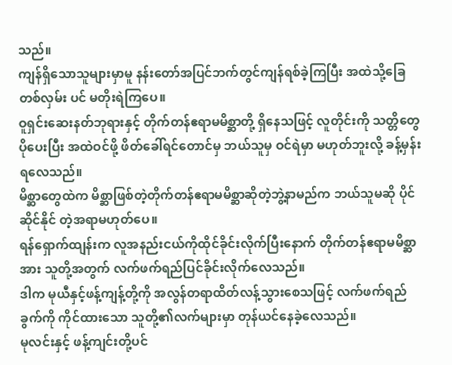သည်။
ကျန်ရှိသောသူများမှာမူ နန်းတော်အပြင်ဘက်တွင်ကျန်ရစ်ခဲ့ကြပြီး အထဲသို့ခြေတစ်လှမ်း ပင် မတိုးရဲကြပေ။
ဝူရှင်းဆေးနတ်ဘုရားနှင့် တိုက်တန်ဧရာမမိစ္ဆာတို့ ရှိနေသဖြင့် လူတိုင်းကို သတ္တိတွေ ပိုပေးပြီး အထဲဝင်ဖို့ ဖိတ်ခေါ်ရင်တောင်မှ ဘယ်သူမှ ဝင်ရဲမှာ မဟုတ်ဘူးလို့ ခန့်မှန်းရလေသည်။
မိစ္ဆာတွေထဲက မိစ္ဆာဖြစ်တဲ့တိုက်တန်ဧရာမမိစ္ဆာဆိုတဲ့ဘွဲ့နာမည်က ဘယ်သူမဆို ပိုင်ဆိုင်နိုင် တဲ့အရာမဟုတ်ပေ။
ရန်ရှောက်ထျန်းက လူအနည်းငယ်ကိုထိုင်ခိုင်းလိုက်ပြီးနောက် တိုက်တန်ဧရာမမိစ္ဆာအား သူတို့အတွက် လက်ဖက်ရည်ပြင်ခိုင်းလိုက်လေသည်။
ဒါက မုယီနှင့်ဖန့်ကျန့်တို့ကို အလွန်တရာထိတ်လန့်သွားစေသဖြင့် လက်ဖက်ရည်ခွက်ကို ကိုင်ထားသော သူတို့၏လက်များမှာ တုန်ယင်နေခဲ့လေသည်။
မုလင်းနှင့် ဖန့်ကျင်းတို့ပင်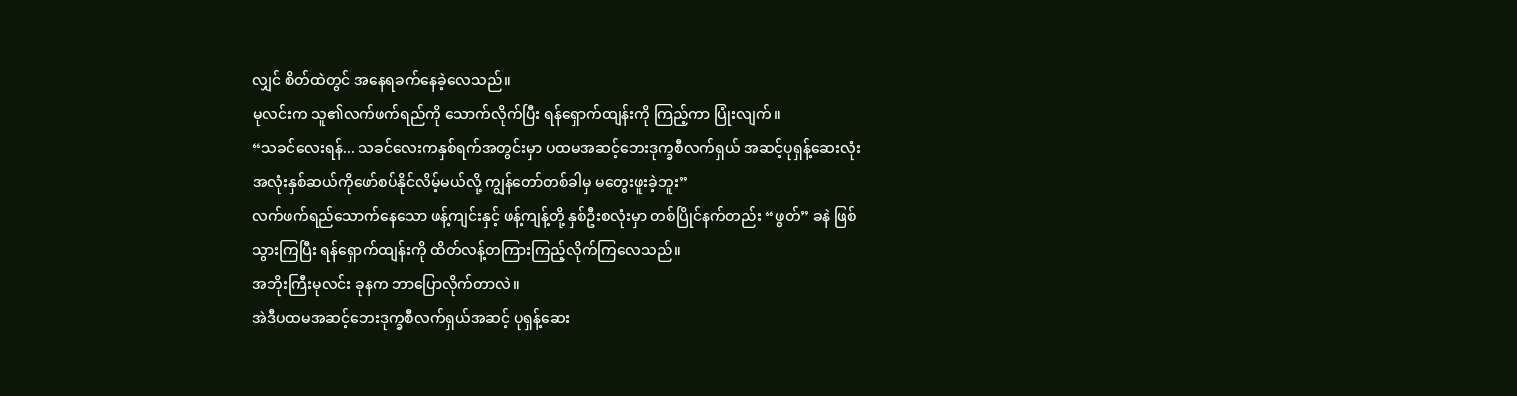လျှင် စိတ်ထဲတွင် အနေရခက်နေခဲ့လေသည်။
မုလင်းက သူ၏လက်ဖက်ရည်ကို သောက်လိုက်ပြီး ရန်ရှောက်ထျန်းကို ကြည့်ကာ ပြုံးလျက်။
“သခင်လေးရန်... သခင်လေးကနှစ်ရက်အတွင်းမှာ ပထမအဆင့်ဘေးဒုက္ခစီလက်ရှယ် အဆင့်ပုရှန့်ဆေးလုံး အလုံးနှစ်ဆယ်ကိုဖော်စပ်နိုင်လိမ့်မယ်လို့ ကျွန်တော်တစ်ခါမှ မတွေးဖူးခဲ့ဘူး”
လက်ဖက်ရည်သောက်နေသော ဖန့်ကျင်းနှင့် ဖန့်ကျန့်တို့ နှစ်ဦးစလုံးမှာ တစ်ပြိုင်နက်တည်း “ဖွတ်” ခနဲ ဖြစ်သွားကြပြီး ရန်ရှောက်ထျန်းကို ထိတ်လန့်တကြားကြည့်လိုက်ကြလေသည်။
အဘိုးကြီးမုလင်း ခုနက ဘာပြောလိုက်တာလဲ။
အဲဒီပထမအဆင့်ဘေးဒုက္ခစီလက်ရှယ်အဆင့် ပုရှန့်ဆေး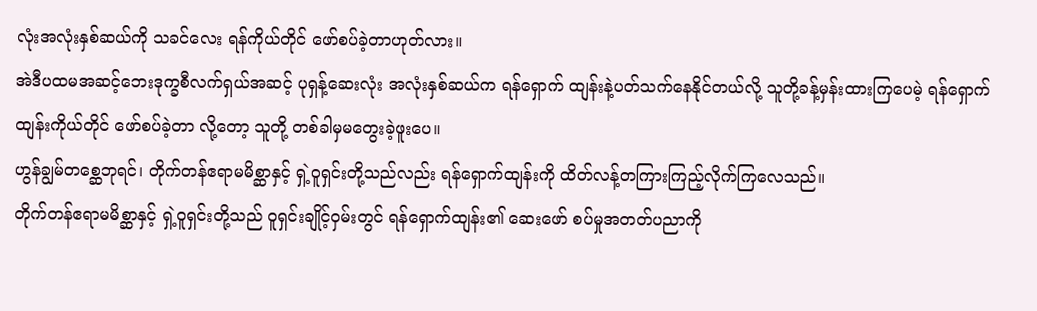လုံးအလုံးနှစ်ဆယ်ကို သခင်လေး ရန်ကိုယ်တိုင် ဖော်စပ်ခဲ့တာဟုတ်လား။
အဲဒီပထမအဆင့်ဘေးဒုက္ခစီလက်ရှယ်အဆင့် ပုရှန့်ဆေးလုံး အလုံးနှစ်ဆယ်က ရန်ရှောက် ထျန်းနဲ့ပတ်သက်နေနိုင်တယ်လို့ သူတို့ခန့်မှန်းထားကြပေမဲ့ ရန်ရှောက်ထျန်းကိုယ်တိုင် ဖော်စပ်ခဲ့တာ လို့တော့ သူတို့ တစ်ခါမှမတွေးခဲ့ဖူးပေ။
ဟွန်ချွမ်တစ္ဆေဘုရင်၊ တိုက်တန်ဧရာမမိစ္ဆာနှင့် ရှဲ့ဝူရှင်းတို့သည်လည်း ရန်ရှောက်ထျန်းကို ထိတ်လန့်တကြားကြည့်လိုက်ကြလေသည်။
တိုက်တန်ဧရာမမိစ္ဆာနှင့် ရှဲ့ဝူရှင်းတို့သည် ဝူရှင်းချိုင့်ဝှမ်းတွင် ရန်ရှောက်ထျန်း၏ ဆေးဖော် စပ်မှုအတတ်ပညာကို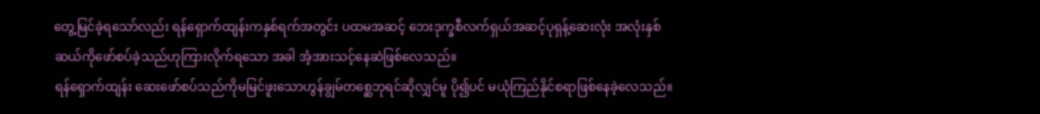တွေ့မြင်ခဲ့ရသော်လည်း ရန်ရှောက်ထျန်းကနှစ်ရက်အတွင်း ပထမအဆင့် ဘေးဒုက္ခစီလက်ရှယ်အဆင့်ပုရှန့်ဆေးလုံး အလုံးနှစ်ဆယ်ကိုဖော်စပ်ခဲ့သည်ဟုကြားလိုက်ရသော အခါ အံ့အားသင့်နေဆဲဖြစ်လေသည်။
ရန်ရှောက်ထျန်း ဆေးဖော်စပ်သည်ကိုမမြင်ဖူးသောဟွန်ချွမ်တစ္ဆေဘုရင်ဆိုလျှင်မူ ပို၍ပင် မယုံကြည်နိုင်စရာဖြစ်နေခဲ့လေသည်။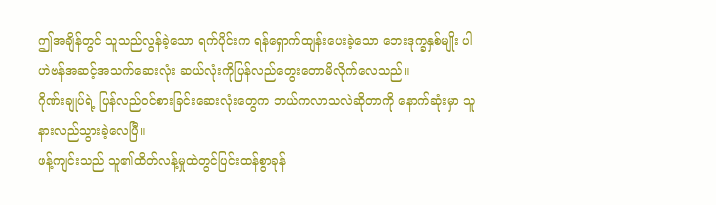ဤအချိန်တွင် သူသည်လွန်ခဲ့သော ရက်ပိုင်းက ရန်ရှောက်ထျန်းပေးခဲ့သော ဘေးဒုက္ခနှစ်မျိုး ပါ ဟဲဗန်အဆင့်အသက်ဆေးလုံး ဆယ်လုံးကိုပြန်လည်တွေးတောမိလိုက်လေသည်။
ဂိုဏ်းချုပ်ရဲ့ ပြန်လည်ဝင်စားခြင်းဆေးလုံးတွေက ဘယ်ကလာသလဲဆိုတာကို နောက်ဆုံးမှာ သူ နားလည်သွားခဲ့လေပြီ။
ဖန့်ကျင်းသည် သူ၏ထိတ်လန့်မှုထဲတွင်ပြင်းထန်စွာခုန်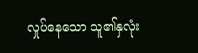လှုပ်နေသော သူ၏နှလုံး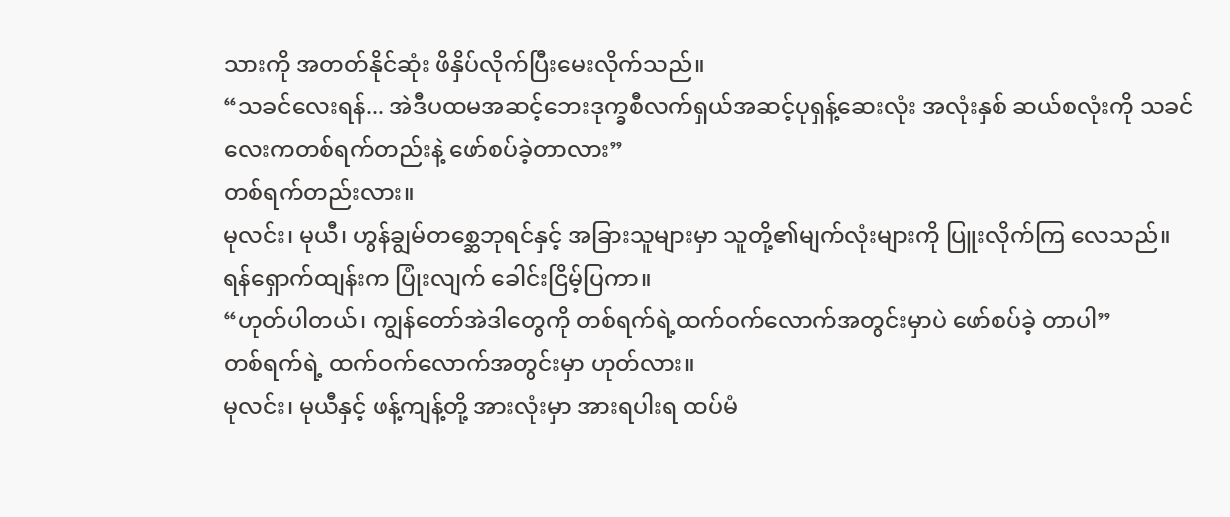သားကို အတတ်နိုင်ဆုံး ဖိနှိပ်လိုက်ပြီးမေးလိုက်သည်။
“သခင်လေးရန်... အဲဒီပထမအဆင့်ဘေးဒုက္ခစီလက်ရှယ်အဆင့်ပုရှန့်ဆေးလုံး အလုံးနှစ် ဆယ်စလုံးကို သခင်လေးကတစ်ရက်တည်းနဲ့ ဖော်စပ်ခဲ့တာလား”
တစ်ရက်တည်းလား။
မုလင်း၊ မုယီ၊ ဟွန်ချွမ်တစ္ဆေဘုရင်နှင့် အခြားသူများမှာ သူတို့၏မျက်လုံးများကို ပြူးလိုက်ကြ လေသည်။
ရန်ရှောက်ထျန်းက ပြုံးလျက် ခေါင်းငြိမ့်ပြကာ။
“ဟုတ်ပါတယ်၊ ကျွန်တော်အဲဒါတွေကို တစ်ရက်ရဲ့ထက်ဝက်လောက်အတွင်းမှာပဲ ဖော်စပ်ခဲ့ တာပါ”
တစ်ရက်ရဲ့ ထက်ဝက်လောက်အတွင်းမှာ ဟုတ်လား။
မုလင်း၊ မုယီနှင့် ဖန့်ကျန့်တို့ အားလုံးမှာ အားရပါးရ ထပ်မံ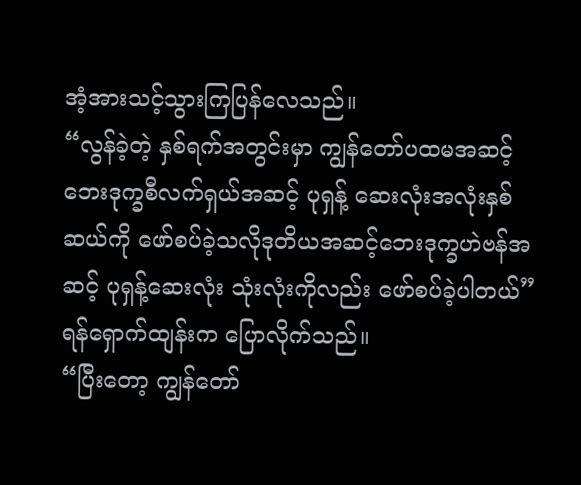အံ့အားသင့်သွားကြပြန်လေသည်။
“လွန်ခဲ့တဲ့ နှစ်ရက်အတွင်းမှာ ကျွန်တော်ပထမအဆင့်ဘေးဒုက္ခစီလက်ရှယ်အဆင့် ပုရှန့် ဆေးလုံးအလုံးနှစ်ဆယ်ကို ဖော်စပ်ခဲ့သလိုဒုတိယအဆင့်ဘေးဒုက္ခဟဲဗန်အဆင့် ပုရှန့်ဆေးလုံး သုံးလုံးကိုလည်း ဖော်စပ်ခဲ့ပါတယ်”
ရန်ရှောက်ထျန်းက ပြောလိုက်သည်။
“ပြီးတော့ ကျွန်တော်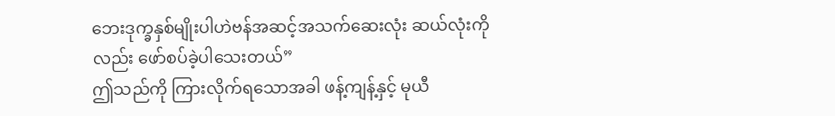ဘေးဒုက္ခနှစ်မျိုးပါဟဲဗန်အဆင့်အသက်ဆေးလုံး ဆယ်လုံးကိုလည်း ဖော်စပ်ခဲ့ပါသေးတယ်”
ဤသည်ကို ကြားလိုက်ရသောအခါ ဖန့်ကျန့်နှင့် မုယီ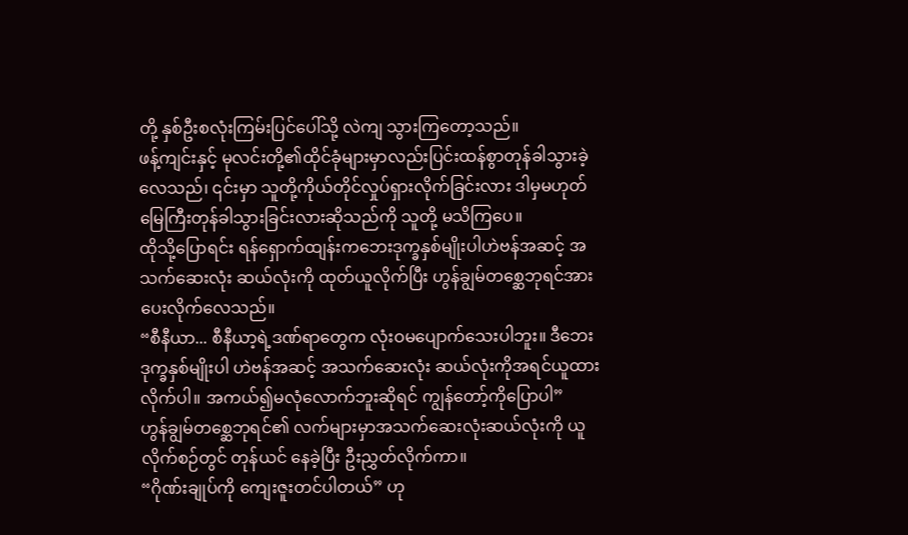တို့ နှစ်ဦးစလုံးကြမ်းပြင်ပေါ်သို့ လဲကျ သွားကြတော့သည်။
ဖန့်ကျင်းနှင့် မုလင်းတို့၏ထိုင်ခုံများမှာလည်းပြင်းထန်စွာတုန်ခါသွားခဲ့လေသည်၊ ၎င်းမှာ သူတို့ကိုယ်တိုင်လှုပ်ရှားလိုက်ခြင်းလား ဒါမှမဟုတ်မြေကြီးတုန်ခါသွားခြင်းလားဆိုသည်ကို သူတို့ မသိကြပေ။
ထိုသို့ပြောရင်း ရန်ရှောက်ထျန်းကဘေးဒုက္ခနှစ်မျိုးပါဟဲဗန်အဆင့် အသက်ဆေးလုံး ဆယ်လုံးကို ထုတ်ယူလိုက်ပြီး ဟွန်ချွမ်တစ္ဆေဘုရင်အားပေးလိုက်လေသည်။
“စီနီယာ... စီနီယာ့ရဲ့ဒဏ်ရာတွေက လုံးဝမပျောက်သေးပါဘူး။ ဒီဘေးဒုက္ခနှစ်မျိုးပါ ဟဲဗန်အဆင့် အသက်ဆေးလုံး ဆယ်လုံးကိုအရင်ယူထားလိုက်ပါ။ အကယ်၍မလုံလောက်ဘူးဆိုရင် ကျွန်တော့်ကိုပြောပါ”
ဟွန်ချွမ်တစ္ဆေဘုရင်၏ လက်များမှာအသက်ဆေးလုံးဆယ်လုံးကို ယူလိုက်စဉ်တွင် တုန်ယင် နေခဲ့ပြီး ဦးညွှတ်လိုက်ကာ။
“ဂိုဏ်းချုပ်ကို ကျေးဇူးတင်ပါတယ်” ဟု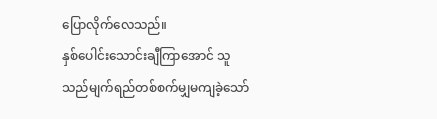ပြောလိုက်လေသည်။
နှစ်ပေါင်းသောင်းချီကြာအောင် သူသည်မျက်ရည်တစ်စက်မျှမကျခဲ့သော်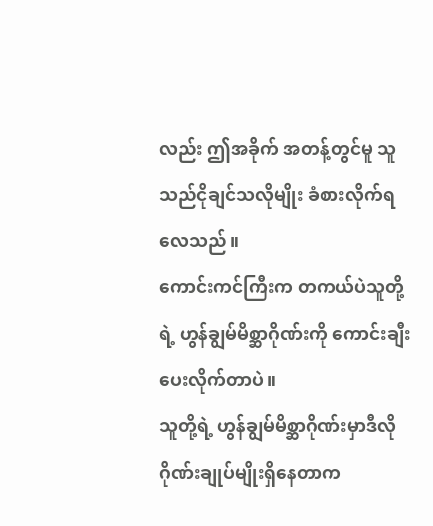လည်း ဤအခိုက် အတန့်တွင်မူ သူသည်ငိုချင်သလိုမျိုး ခံစားလိုက်ရလေသည်။
ကောင်းကင်ကြီးက တကယ်ပဲသူတို့ရဲ့ ဟွန်ချွမ်မိစ္ဆာဂိုဏ်းကို ကောင်းချီးပေးလိုက်တာပဲ။
သူတို့ရဲ့ ဟွန်ချွမ်မိစ္ဆာဂိုဏ်းမှာဒီလိုဂိုဏ်းချုပ်မျိုးရှိနေတာက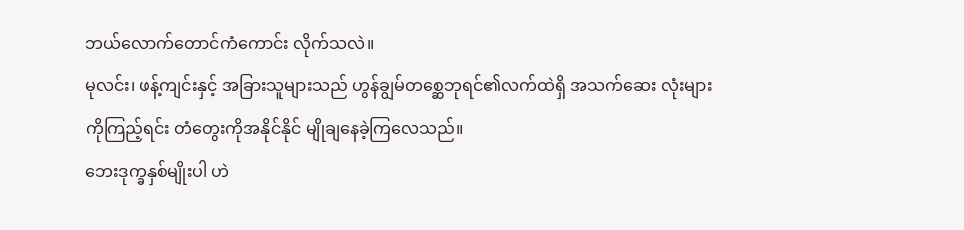ဘယ်လောက်တောင်ကံကောင်း လိုက်သလဲ။
မုလင်း၊ ဖန့်ကျင်းနှင့် အခြားသူများသည် ဟွန်ချွမ်တစ္ဆေဘုရင်၏လက်ထဲရှိ အသက်ဆေး လုံးများကိုကြည့်ရင်း တံတွေးကိုအနိုင်နိုင် မျိုချနေခဲ့ကြလေသည်။
ဘေးဒုက္ခနှစ်မျိုးပါ ဟဲ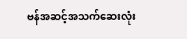ဗန်အဆင့်အသက်ဆေးလုံး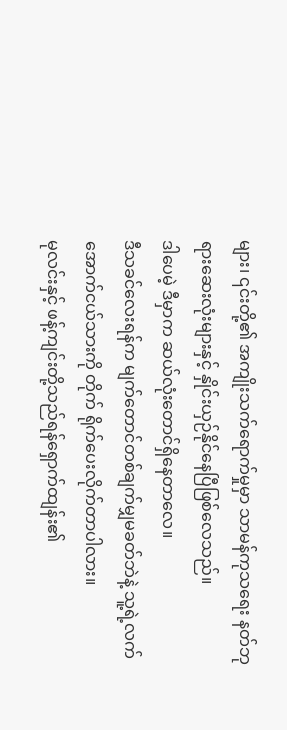များ၊ ၎င်းတို့၏ အကျိုးသက်ရောက်မှုမှာ သာမန်ကုသရေး နတ်ဘုရားဆေးလုံးများနှင့် နှိုင်းယှဉ်နိုင်နေပြီဖြစ်လေသည်။
ဒါပေမဲ့ ဒီမှာက ဆယ်လုံးတောင်ရှိနေတာလေ။
ဒီသခင်လေးရန်က မျက်တောင်တစ်ချက်မျှမခတ်ဘဲနဲ့ သူ့ရဲ့လက်အောက်ငယ်သားကို တိုက် ရိုက်ပေးလိုက်တာပါလား။
မုလင်းနှင့် ဖန့်ကျင်းတို့သည်ရန်ရှောက်ထျန်း၏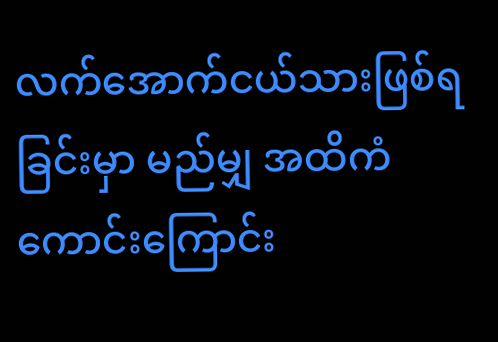လက်အောက်ငယ်သားဖြစ်ရခြင်းမှာ မည်မျှ အထိကံကောင်းကြောင်း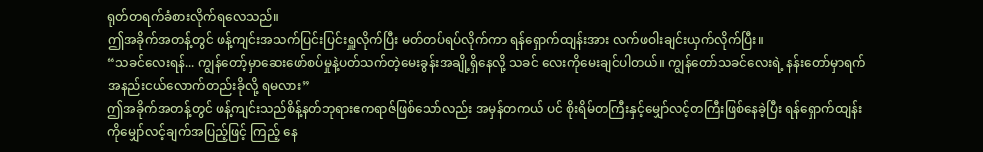ရုတ်တရက်ခံစားလိုက်ရလေသည်။
ဤအခိုက်အတန့်တွင် ဖန့်ကျင်းအသက်ပြင်းပြင်းရှူလိုက်ပြီး မတ်တပ်ရပ်လိုက်ကာ ရန်ရှောက်ထျန်းအား လက်ဖဝါးချင်းယှက်လိုက်ပြီး။
“သခင်လေးရန်... ကျွန်တော့်မှာဆေးဖော်စပ်မှုနဲ့ပတ်သက်တဲ့မေးခွန်းအချို့ရှိနေလို့ သခင် လေးကိုမေးချင်ပါတယ်။ ကျွန်တော်သခင်လေးရဲ့ နန်းတော်မှာရက်အနည်းငယ်လောက်တည်းခိုလို့ ရမလား”
ဤအခိုက်အတန့်တွင် ဖန့်ကျင်းသည်စိန့်နတ်ဘုရားဧကရာဇ်ဖြစ်သော်လည်း အမှန်တကယ် ပင် စိုးရိမ်တကြီးနှင့်မျှော်လင့်တကြီးဖြစ်နေခဲ့ပြီး ရန်ရှောက်ထျန်းကိုမျှော်လင့်ချက်အပြည့်ဖြင့် ကြည့် နေ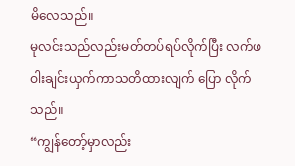မိလေသည်။
မုလင်းသည်လည်းမတ်တပ်ရပ်လိုက်ပြီး လက်ဖဝါးချင်းယှက်ကာသတိထားလျက် ပြော လိုက်သည်။
“ကျွန်တော့်မှာလည်း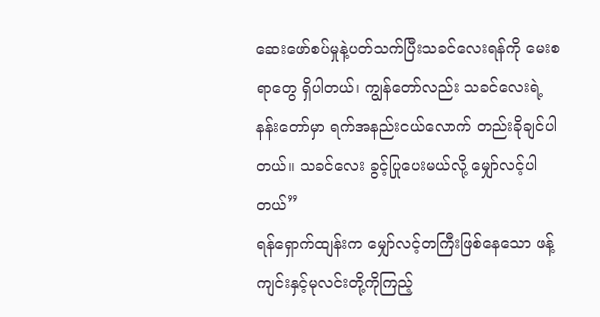ဆေးဖော်စပ်မှုနဲ့ပတ်သက်ပြီးသခင်လေးရန်ကို မေးစရာတွေ ရှိပါတယ်၊ ကျွန်တော်လည်း သခင်လေးရဲ့ နန်းတော်မှာ ရက်အနည်းငယ်လောက် တည်းခိုချင်ပါတယ်။ သခင်လေး ခွင့်ပြုပေးမယ်လို့ မျှော်လင့်ပါတယ်”
ရန်ရှောက်ထျန်းက မျှော်လင့်တကြီးဖြစ်နေသော ဖန့်ကျင်းနှင့်မုလင်းတို့ကိုကြည့်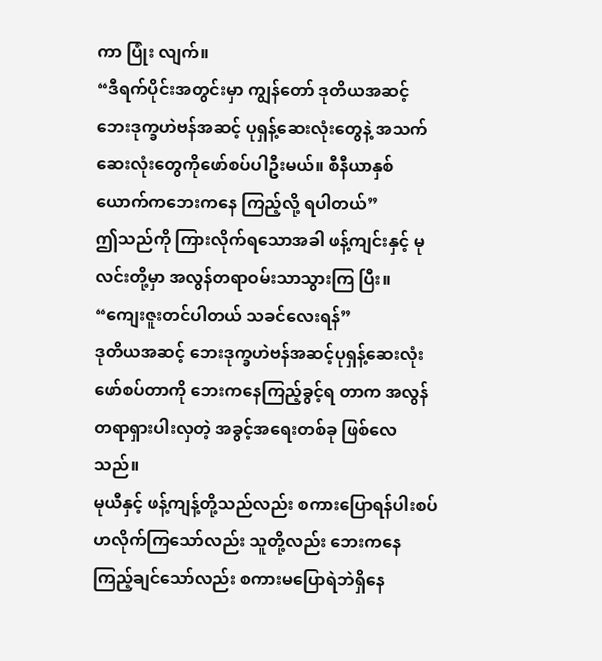ကာ ပြုံး လျက်။
“ဒီရက်ပိုင်းအတွင်းမှာ ကျွန်တော် ဒုတိယအဆင့် ဘေးဒုက္ခဟဲဗန်အဆင့် ပုရှန့်ဆေးလုံးတွေနဲ့ အသက်ဆေးလုံးတွေကိုဖော်စပ်ပါဦးမယ်။ စီနီယာနှစ်ယောက်ကဘေးကနေ ကြည့်လို့ ရပါတယ်”
ဤသည်ကို ကြားလိုက်ရသောအခါ ဖန့်ကျင်းနှင့် မုလင်းတို့မှာ အလွန်တရာဝမ်းသာသွားကြ ပြီး။
“ကျေးဇူးတင်ပါတယ် သခင်လေးရန်”
ဒုတိယအဆင့် ဘေးဒုက္ခဟဲဗန်အဆင့်ပုရှန့်ဆေးလုံးဖော်စပ်တာကို ဘေးကနေကြည့်ခွင့်ရ တာက အလွန်တရာရှားပါးလှတဲ့ အခွင့်အရေးတစ်ခု ဖြစ်လေသည်။
မုယီနှင့် ဖန့်ကျန့်တို့သည်လည်း စကားပြောရန်ပါးစပ်ဟလိုက်ကြသော်လည်း သူတို့လည်း ဘေးကနေ ကြည့်ချင်သော်လည်း စကားမပြောရဲဘဲရှိနေ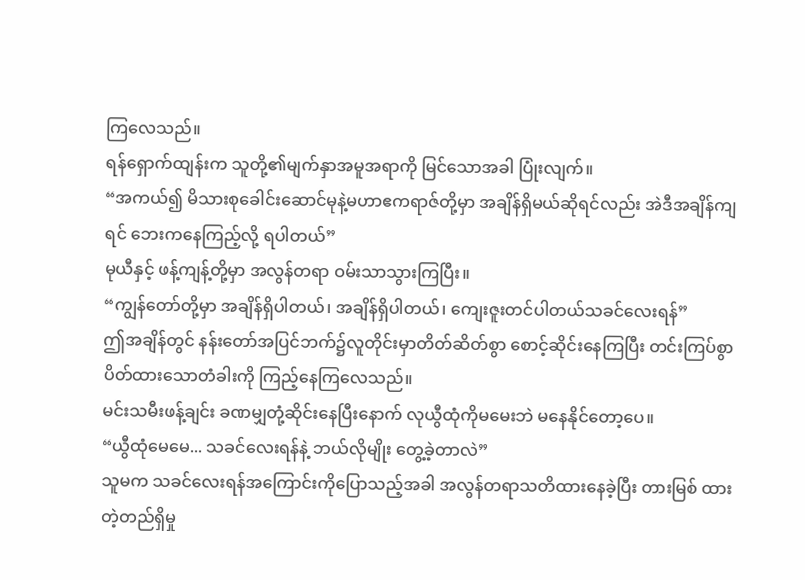ကြလေသည်။
ရန်ရှောက်ထျန်းက သူတို့၏မျက်နှာအမူအရာကို မြင်သောအခါ ပြုံးလျက်။
“အကယ်၍ မိသားစုခေါင်းဆောင်မုနဲ့မဟာဧကရာဇ်တို့မှာ အချိန်ရှိမယ်ဆိုရင်လည်း အဲဒီအချိန်ကျရင် ဘေးကနေကြည့်လို့ ရပါတယ်”
မုယီနှင့် ဖန့်ကျန့်တို့မှာ အလွန်တရာ ဝမ်းသာသွားကြပြီး။
“ကျွန်တော်တို့မှာ အချိန်ရှိပါတယ်၊ အချိန်ရှိပါတယ်၊ ကျေးဇူးတင်ပါတယ်သခင်လေးရန်”
ဤအချိန်တွင် နန်းတော်အပြင်ဘက်၌လူတိုင်းမှာတိတ်ဆိတ်စွာ စောင့်ဆိုင်းနေကြပြီး တင်းကြပ်စွာ ပိတ်ထားသောတံခါးကို ကြည့်နေကြလေသည်။
မင်းသမီးဖန့်ချင်း ခဏမျှတုံ့ဆိုင်းနေပြီးနောက် လုယွီထုံကိုမမေးဘဲ မနေနိုင်တော့ပေ။
“ယွီထုံမေမေ... သခင်လေးရန်နဲ့ ဘယ်လိုမျိုး တွေ့ခဲ့တာလဲ”
သူမက သခင်လေးရန်အကြောင်းကိုပြောသည့်အခါ အလွန်တရာသတိထားနေခဲ့ပြီး တားမြစ် ထားတဲ့တည်ရှိမှု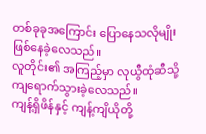တစ်ခုခုအကြောင်း ပြောနေသလိုမျိုး ဖြစ်နေခဲ့လေသည်။
လူတိုင်း၏ အကြည့်မှာ လုယွီထုံဆီသို့ ကျရောက်သွားခဲ့လေသည်။
ကျန့်ရှိဖိန်နှင့် ကျန့်ကျိယိုတို့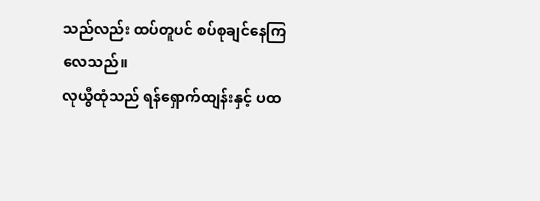သည်လည်း ထပ်တူပင် စပ်စုချင်နေကြလေသည်။
လုယွီထုံသည် ရန်ရှောက်ထျန်းနှင့် ပထ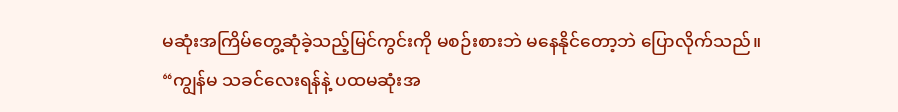မဆုံးအကြိမ်တွေ့ဆုံခဲ့သည့်မြင်ကွင်းကို မစဉ်းစားဘဲ မနေနိုင်တော့ဘဲ ပြောလိုက်သည်။
“ကျွန်မ သခင်လေးရန်နဲ့ ပထမဆုံးအ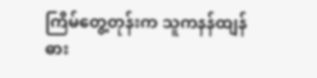ကြိမ်တွေ့တုန်းက သူကနန်ထျန်ဓား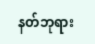နတ်ဘုရား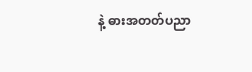နဲ့ ဓားအတတ်ပညာ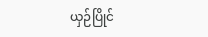ယှဉ်ပြိုင်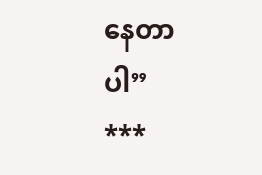နေတာပါ”
***